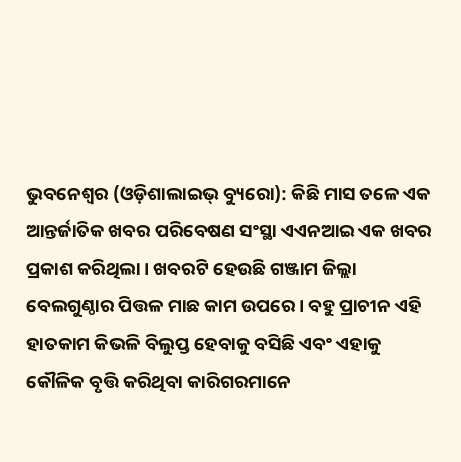ଭୁବନେଶ୍ୱର (ଓଡ଼ିଶାଲାଇଭ୍ ବ୍ୟୁରୋ): କିଛି ମାସ ତଳେ ଏକ ଆନ୍ତର୍ଜାତିକ ଖବର ପରିବେଷଣ ସଂସ୍ଥା ଏଏନଆଇ ଏକ ଖବର ପ୍ରକାଶ କରିଥିଲା। ଖବରଟି ହେଉଛି ଗଞ୍ଜାମ ଜିଲ୍ଲା ବେଲଗୁଣ୍ଠାର ପିତ୍ତଳ ମାଛ କାମ ଉପରେ। ବହୁ ପ୍ରାଚୀନ ଏହି ହାତକାମ କିଭଳି ବିଲୁପ୍ତ ହେବାକୁ ବସିଛି ଏବଂ ଏହାକୁ କୌଳିକ ବୃତ୍ତି କରିଥିବା କାରିଗରମାନେ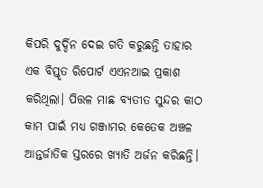କିପରି ଦୁର୍ଦ୍ଦିନ ଦେଇ ଗତି କରୁଛନ୍ତି ତାହାର ଏକ ବିସ୍ତୃତ ରିପୋର୍ଟ ଏଏନଆଇ ପ୍ରକାଶ କରିଥିଲା। ପିତ୍ତଳ ମାଛ ବ୍ୟତୀତ ସୁନ୍ଦର କାଠ କାମ ପାଇଁ ମଧ୍ୟ ଗଞ୍ଜାମର କେତେକ ଅଞ୍ଚଳ ଆନ୍ତର୍ଜାତିକ ସ୍ତରରେ ଖ୍ୟାତି ଅର୍ଜନ କରିଛନ୍ତି।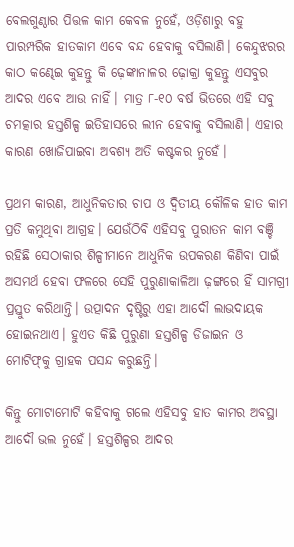ବେଲଗୁଣ୍ଠାର ପିତ୍ତଳ କାମ କେବଳ ନୁହେଁ, ଓଡ଼ିଶାରୁ ବହୁ ପାରମ୍ପରିକ ହାତକାମ ଏବେ ବନ୍ଦ ହେବାକୁ ବସିଲାଣି। କେନ୍ଦୁଝରର କାଠ କଣ୍ଢେଇ କୁହନ୍ତୁ କି ଢ଼େଙ୍କାନାଳର ଢ଼ୋକ୍ରା କୁହନ୍ତୁ ଏସବୁର ଆଦର ଏବେ ଆଉ ନାହିଁ। ମାତ୍ର ୮-୧୦ ବର୍ଷ ଭିତରେ ଏହି ସବୁ ଚମତ୍କାର ହସ୍ତଶିଳ୍ପ ଇତିହାସରେ ଲୀନ ହେବାକୁ ବସିଲାଣି। ଏହାର କାରଣ ଖୋଜିପାଇବା ଅବଶ୍ୟ ଅତି କଷ୍ଟକର ନୁହେଁ।

ପ୍ରଥମ କାରଣ, ଆଧୁନିକତାର ଚାପ ଓ ଦ୍ୱିତୀୟ କୌଳିକ ହାତ କାମ ପ୍ରତି କମୁଥିବା ଆଗ୍ରହ। ଯେଉଁଠିବି ଏହିସବୁ ପୁରାତନ କାମ ବଞ୍ଚି ରହିଛି ସେଠାକାର ଶିଳ୍ପୀମାନେ ଆଧୁନିକ ଉପକରଣ କିଣିବା ପାଇଁ ଅସମର୍ଥ ହେବା ଫଳରେ ସେହି ପୁରୁଣାକାଳିଆ ଢ଼ଙ୍ଗରେ ହିଁ ସାମଗ୍ରୀ ପ୍ରସ୍ତୁତ କରିଥାନ୍ତି। ଉତ୍ପାଦନ ଦୃଷ୍ଟିରୁ ଏହା ଆଦୌ ଲାଭଦାୟକ ହୋଇନଥାଏ। ହୁଏତ କିଛି ପୁରୁଣା ହସ୍ତଶିଳ୍ପ ଡିଜାଇନ ଓ ମୋଟିଫ୍‌କୁ ଗ୍ରାହକ ପସନ୍ଦ କରୁଛନ୍ତି।

କିନ୍ତୁ ମୋଟାମୋଟି କହିବାକୁ ଗଲେ ଏହିସବୁ ହାତ କାମର ଅବସ୍ଥା ଆଦୌ ଭଲ ନୁହେଁ। ହସ୍ତଶିଳ୍ପର ଆଦର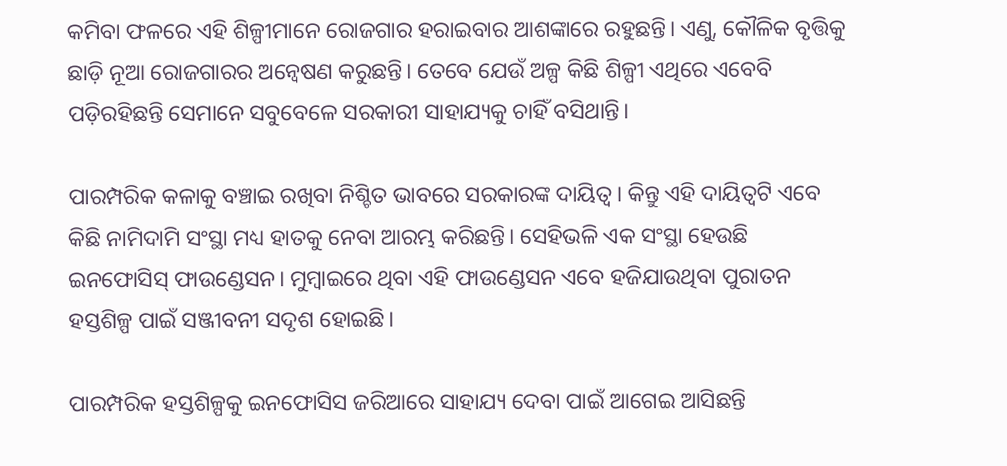କମିବା ଫଳରେ ଏହି ଶିଳ୍ପୀମାନେ ରୋଜଗାର ହରାଇବାର ଆଶଙ୍କାରେ ରହୁଛନ୍ତି। ଏଣୁ, କୌଳିକ ବୃତ୍ତିକୁ ଛାଡ଼ି ନୂଆ ରୋଜଗାରର ଅନ୍ୱେଷଣ କରୁଛନ୍ତି। ତେବେ ଯେଉଁ ଅଳ୍ପ କିଛି ଶିଳ୍ପୀ ଏଥିରେ ଏବେବି ପଡ଼ିରହିଛନ୍ତି ସେମାନେ ସବୁବେଳେ ସରକାରୀ ସାହାଯ୍ୟକୁ ଚାହିଁ ବସିଥାନ୍ତି।

ପାରମ୍ପରିକ କଳାକୁ ବଞ୍ଚାଇ ରଖିବା ନିଶ୍ଚିତ ଭାବରେ ସରକାରଙ୍କ ଦାୟିତ୍ୱ। କିନ୍ତୁ ଏହି ଦାୟିତ୍ୱଟି ଏବେ କିଛି ନାମିଦାମି ସଂସ୍ଥା ମଧ୍ୟ ହାତକୁ ନେବା ଆରମ୍ଭ କରିଛନ୍ତି। ସେହିଭଳି ଏକ ସଂସ୍ଥା ହେଉଛି ଇନଫୋସିସ୍ ଫାଉଣ୍ଡେସନ। ମୁମ୍ବାଇରେ ଥିବା ଏହି ଫାଉଣ୍ଡେସନ ଏବେ ହଜିଯାଉଥିବା ପୁରାତନ ହସ୍ତଶିଳ୍ପ ପାଇଁ ସଞ୍ଜୀବନୀ ସଦୃଶ ହୋଇଛି।

ପାରମ୍ପରିକ ହସ୍ତଶିଳ୍ପକୁ ଇନଫୋସିସ ଜରିଆରେ ସାହାଯ୍ୟ ଦେବା ପାଇଁ ଆଗେଇ ଆସିଛନ୍ତି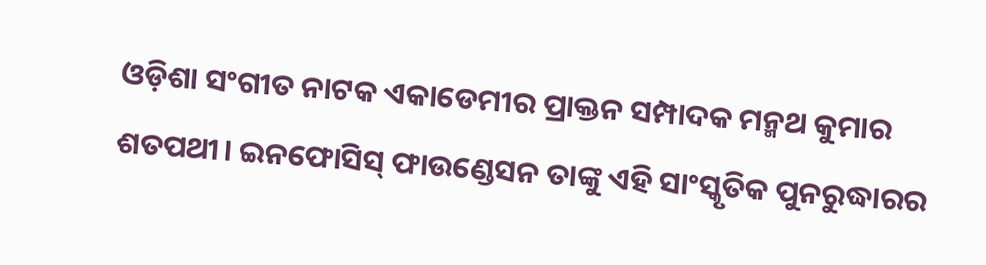ଓଡ଼ିଶା ସଂଗୀତ ନାଟକ ଏକାଡେମୀର ପ୍ରାକ୍ତନ ସମ୍ପାଦକ ମନ୍ମଥ କୁମାର ଶତପଥୀ। ଇନଫୋସିସ୍ ଫାଉଣ୍ଡେସନ ତାଙ୍କୁ ଏହି ସାଂସ୍କୃତିକ ପୁନରୁଦ୍ଧାରର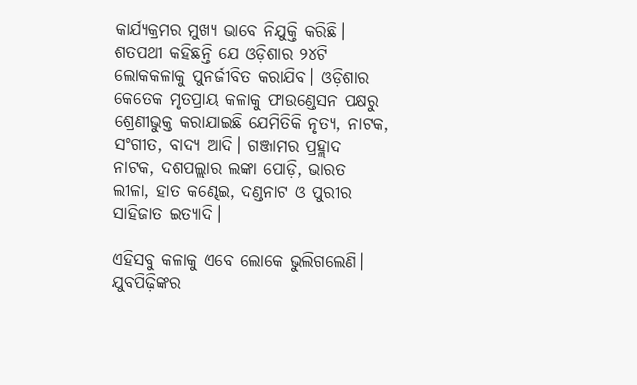କାର୍ଯ୍ୟକ୍ରମର ମୁଖ୍ୟ ଭାବେ ନିଯୁକ୍ତି କରିଛି। ଶତପଥୀ କହିଛନ୍ତି ଯେ ଓଡ଼ିଶାର ୨୪ଟି ଲୋକକଳାକୁ ପୁନର୍ଜୀବିତ କରାଯିବ। ଓଡ଼ିଶାର କେତେକ ମୃତପ୍ରାୟ କଳାକୁ ଫାଉଣ୍ଡେସନ ପକ୍ଷରୁ ଶ୍ରେଣୀଭୁକ୍ତ କରାଯାଇଛି ଯେମିତିକି ନୃତ୍ୟ, ନାଟକ, ସଂଗୀତ, ବାଦ୍ୟ ଆଦି। ଗଞ୍ଜାମର ପ୍ରହ୍ଲାଦ ନାଟକ, ଦଶପଲ୍ଲାର ଲଙ୍କା ପୋଡ଼ି, ଭାରତ ଲୀଳା, ହାତ କଣ୍ଢେଇ, ଦଣ୍ଡନାଟ ଓ ପୁରୀର ସାହିଜାତ ଇତ୍ୟାଦି।

ଏହିସବୁ କଳାକୁ ଏବେ ଲୋକେ ଭୁଲିଗଲେଣି। ଯୁବପିଢ଼ିଙ୍କର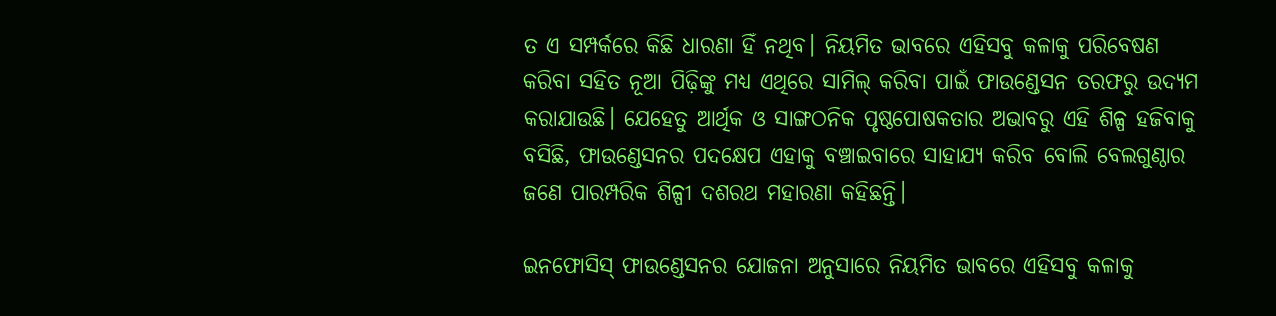ତ ଏ ସମ୍ପର୍କରେ କିଛି ଧାରଣା ହିଁ ନଥିବ। ନିୟମିତ ଭାବରେ ଏହିସବୁ କଳାକୁ ପରିବେଷଣ କରିବା ସହିତ ନୂଆ ପିଢ଼ିଙ୍କୁ ମଧ୍ୟ ଏଥିରେ ସାମିଲ୍ କରିବା ପାଇଁ ଫାଉଣ୍ଡେସନ ତରଫରୁ ଉଦ୍ୟମ କରାଯାଉଛି। ଯେହେତୁ ଆର୍ଥିକ ଓ ସାଙ୍ଗଠନିକ ପୃଷ୍ଠପୋଷକତାର ଅଭାବରୁ ଏହି ଶିଳ୍ପ ହଜିବାକୁ ବସିଛି, ଫାଉଣ୍ଡେସନର ପଦକ୍ଷେପ ଏହାକୁ ବଞ୍ଚାଇବାରେ ସାହାଯ୍ୟ କରିବ ବୋଲି ବେଲଗୁଣ୍ଠାର ଜଣେ ପାରମ୍ପରିକ ଶିଳ୍ପୀ ଦଶରଥ ମହାରଣା କହିଛନ୍ତି।

ଇନଫୋସିସ୍‌ ଫାଉଣ୍ଡେସନର ଯୋଜନା ଅନୁସାରେ ନିୟମିତ ଭାବରେ ଏହିସବୁ କଳାକୁ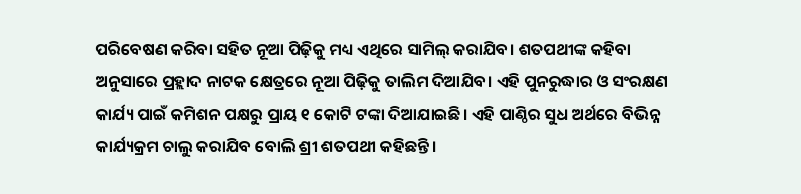ପରିବେଷଣ କରିବା ସହିତ ନୂଆ ପିଢ଼ିକୁ ମଧ୍ୟ ଏଥିରେ ସାମିଲ୍ କରାଯିବ। ଶତପଥୀଙ୍କ କହିବା ଅନୁସାରେ ପ୍ରହ୍ଲାଦ ନାଟକ କ୍ଷେତ୍ରରେ ନୂଆ ପିଢ଼ିକୁ ତାଲିମ ଦିଆଯିବ। ଏହି ପୁନରୁଦ୍ଧାର ଓ ସଂରକ୍ଷଣ କାର୍ଯ୍ୟ ପାଇଁ କମିଶନ ପକ୍ଷରୁ ପ୍ରାୟ ୧ କୋଟି ଟଙ୍କା ଦିଆଯାଇଛି। ଏହି ପାଣ୍ଠିର ସୁଧ ଅର୍ଥରେ ବିଭିନ୍ନ କାର୍ଯ୍ୟକ୍ରମ ଚାଲୁ କରାଯିବ ବୋଲି ଶ୍ରୀ ଶତପଥୀ କହିଛନ୍ତି।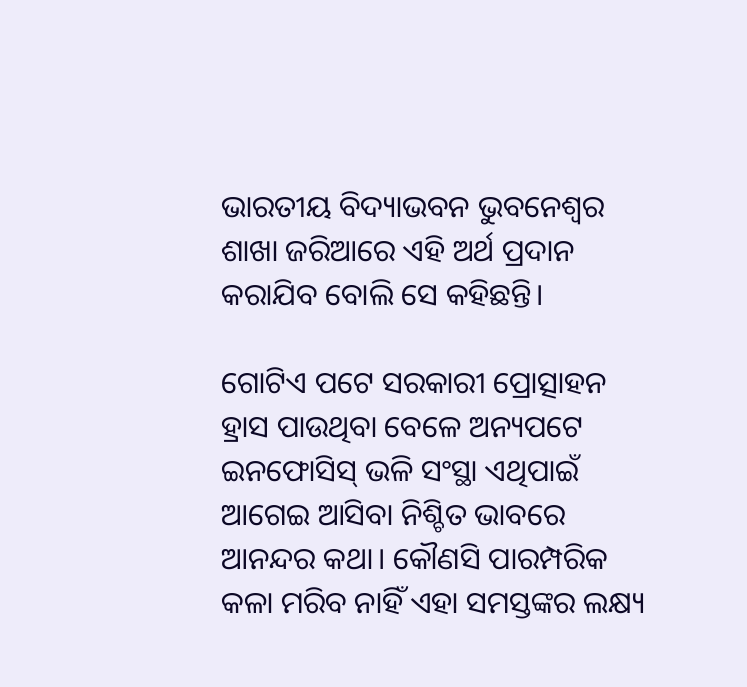ଭାରତୀୟ ବିଦ୍ୟାଭବନ ଭୁବନେଶ୍ୱର ଶାଖା ଜରିଆରେ ଏହି ଅର୍ଥ ପ୍ରଦାନ କରାଯିବ ବୋଲି ସେ କହିଛନ୍ତି।

ଗୋଟିଏ ପଟେ ସରକାରୀ ପ୍ରୋତ୍ସାହନ ହ୍ରାସ ପାଉଥିବା ବେଳେ ଅନ୍ୟପଟେ ଇନଫୋସିସ୍ ଭଳି ସଂସ୍ଥା ଏଥିପାଇଁ ଆଗେଇ ଆସିବା ନିଶ୍ଚିତ ଭାବରେ ଆନନ୍ଦର କଥା। କୌଣସି ପାରମ୍ପରିକ କଳା ମରିବ ନାହିଁ ଏହା ସମସ୍ତଙ୍କର ଲକ୍ଷ୍ୟ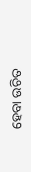ହେବା ଉଚିତ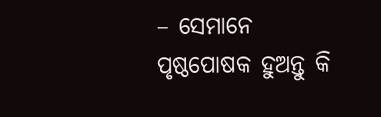– ସେମାନେ ପୃଷ୍ଠପୋଷକ ହୁଅନ୍ତୁ କି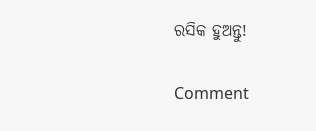ରସିକ ହୁଅନ୍ତୁ!

Comment